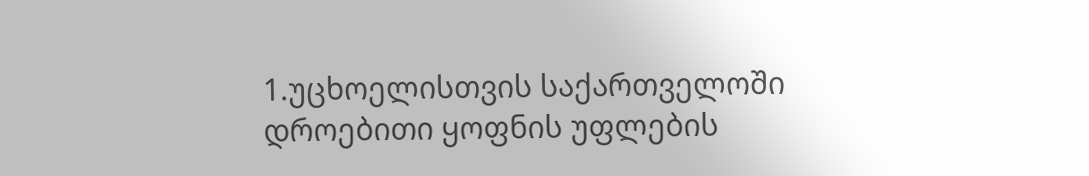1.უცხოელისთვის საქართველოში დროებითი ყოფნის უფლების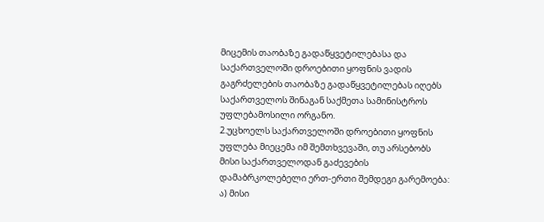მიცემის თაობაზე გადაწყვეტილებასა და საქართველოში დროებითი ყოფნის ვადის გაგრძელების თაობაზე გადაწყვეტილებას იღებს საქართველოს შინაგან საქმეთა სამინისტროს უფლებამოსილი ორგანო.
2.უცხოელს საქართველოში დროებითი ყოფნის უფლება მიეცემა იმ შემთხვევაში, თუ არსებობს მისი საქართველოდან გაძევების დამაბრკოლებელი ერთ-ერთი შემდეგი გარემოება: ა) მისი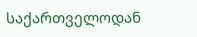საქართველოდან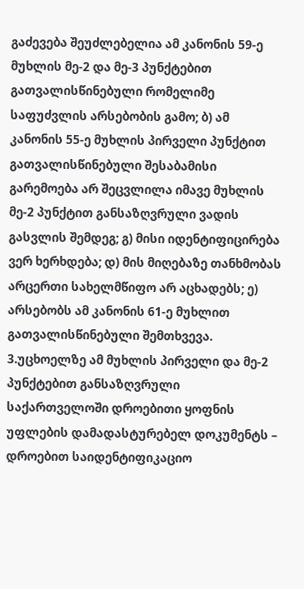გაძევება შეუძლებელია ამ კანონის 59-ე მუხლის მე-2 და მე-3 პუნქტებით გათვალისწინებული რომელიმე საფუძვლის არსებობის გამო; ბ) ამ კანონის 55-ე მუხლის პირველი პუნქტით გათვალისწინებული შესაბამისი გარემოება არ შეცვლილა იმავე მუხლის მე-2 პუნქტით განსაზღვრული ვადის გასვლის შემდეგ; გ) მისი იდენტიფიცირება ვერ ხერხდება; დ) მის მიღებაზე თანხმობას არცერთი სახელმწიფო არ აცხადებს; ე) არსებობს ამ კანონის 61-ე მუხლით გათვალისწინებული შემთხვევა.
3.უცხოელზე ამ მუხლის პირველი და მე-2 პუნქტებით განსაზღვრული საქართველოში დროებითი ყოფნის უფლების დამადასტურებელ დოკუმენტს – დროებით საიდენტიფიკაციო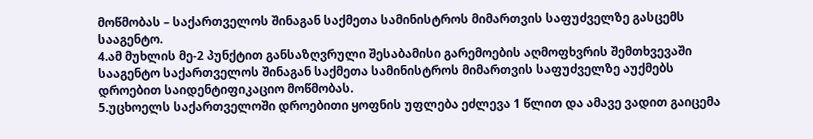მოწმობას – საქართველოს შინაგან საქმეთა სამინისტროს მიმართვის საფუძველზე გასცემს სააგენტო.
4.ამ მუხლის მე-2 პუნქტით განსაზღვრული შესაბამისი გარემოების აღმოფხვრის შემთხვევაში სააგენტო საქართველოს შინაგან საქმეთა სამინისტროს მიმართვის საფუძველზე აუქმებს დროებით საიდენტიფიკაციო მოწმობას.
5.უცხოელს საქართველოში დროებითი ყოფნის უფლება ეძლევა 1 წლით და ამავე ვადით გაიცემა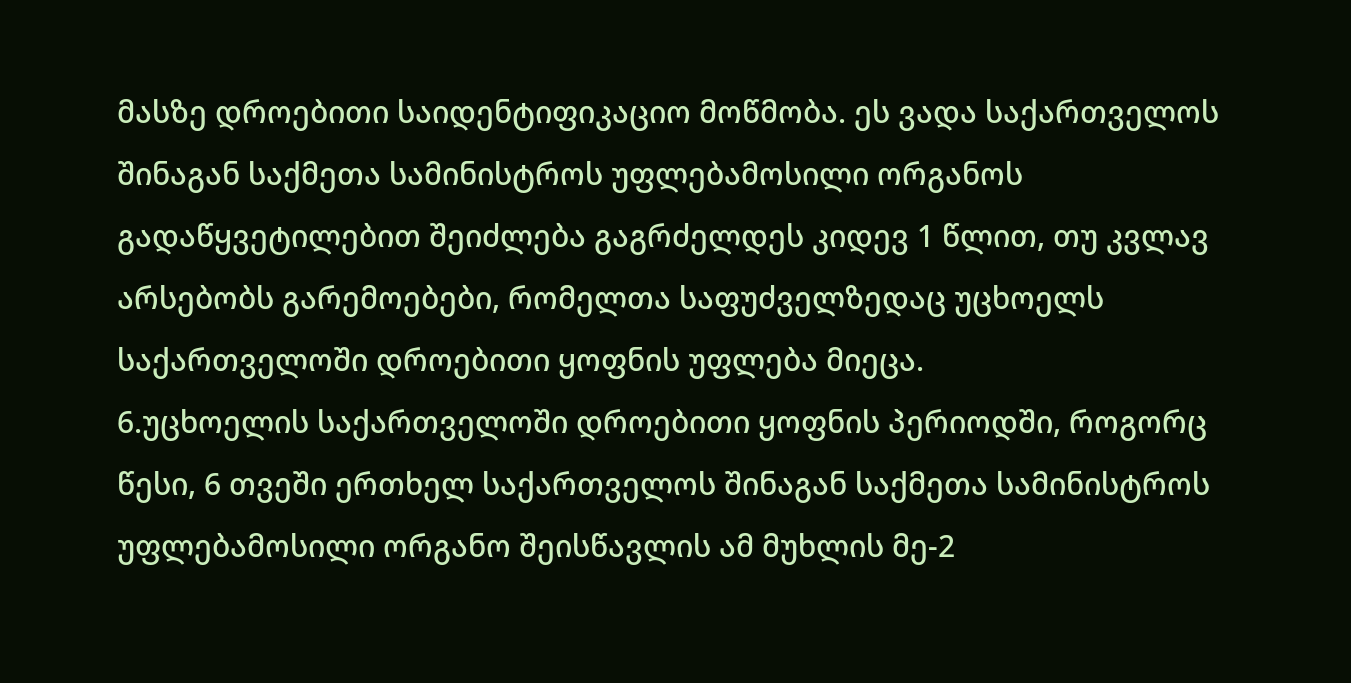მასზე დროებითი საიდენტიფიკაციო მოწმობა. ეს ვადა საქართველოს შინაგან საქმეთა სამინისტროს უფლებამოსილი ორგანოს გადაწყვეტილებით შეიძლება გაგრძელდეს კიდევ 1 წლით, თუ კვლავ არსებობს გარემოებები, რომელთა საფუძველზედაც უცხოელს საქართველოში დროებითი ყოფნის უფლება მიეცა.
6.უცხოელის საქართველოში დროებითი ყოფნის პერიოდში, როგორც წესი, 6 თვეში ერთხელ საქართველოს შინაგან საქმეთა სამინისტროს უფლებამოსილი ორგანო შეისწავლის ამ მუხლის მე-2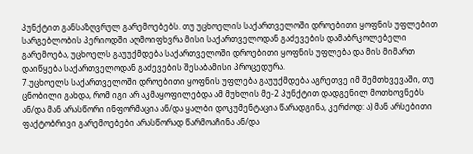პუნქტით განსაზღვრულ გარემოებებს. თუ უცხოელის საქართველოში დროებითი ყოფნის უფლებით სარგებლობის პერიოდში აღმოიფხვრა მისი საქართველოდან გაძევების დამაბრკოლებელი გარემოება, უცხოელს გაუუქმდება საქართველოში დროებითი ყოფნის უფლება და მის მიმართ დაიწყება საქართველოდან გაძევების შესაბამისი პროცედურა.
7.უცხოელს საქართველოში დროებითი ყოფნის უფლება გაუუქმდება აგრეთვე იმ შემთხვევაში, თუ ცნობილი გახდა, რომ იგი არ აკმაყოფილებდა ამ მუხლის მე-2 პუნქტით დადგენილ მოთხოვნებს ან/და მან არასწორი ინფორმაცია ან/და ყალბი დოკუმენტაცია წარადგინა, კერძოდ: ა) მან არსებითი ფაქტობრივი გარემოებები არასწორად წარმოაჩინა ან/და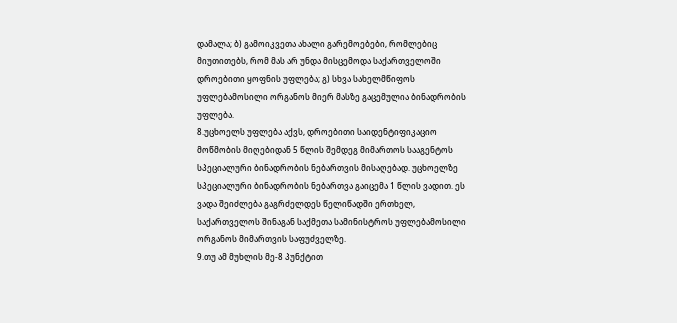დამალა; ბ) გამოიკვეთა ახალი გარემოებები, რომლებიც მიუთითებს, რომ მას არ უნდა მისცემოდა საქართველოში დროებითი ყოფნის უფლება; გ) სხვა სახელმწიფოს უფლებამოსილი ორგანოს მიერ მასზე გაცემულია ბინადრობის უფლება.
8.უცხოელს უფლება აქვს, დროებითი საიდენტიფიკაციო მოწმობის მიღებიდან 5 წლის შემდეგ მიმართოს სააგენტოს სპეციალური ბინადრობის ნებართვის მისაღებად. უცხოელზე სპეციალური ბინადრობის ნებართვა გაიცემა 1 წლის ვადით. ეს ვადა შეიძლება გაგრძელდეს წელიწადში ერთხელ, საქართველოს შინაგან საქმეთა სამინისტროს უფლებამოსილი ორგანოს მიმართვის საფუძველზე.
9.თუ ამ მუხლის მე-8 პუნქტით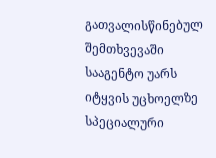გათვალისწინებულ შემთხვევაში სააგენტო უარს იტყვის უცხოელზე სპეციალური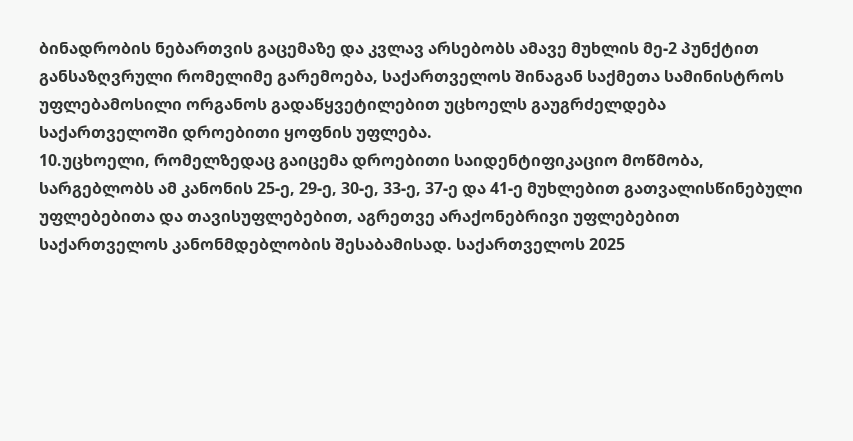ბინადრობის ნებართვის გაცემაზე და კვლავ არსებობს ამავე მუხლის მე-2 პუნქტით განსაზღვრული რომელიმე გარემოება, საქართველოს შინაგან საქმეთა სამინისტროს უფლებამოსილი ორგანოს გადაწყვეტილებით უცხოელს გაუგრძელდება საქართველოში დროებითი ყოფნის უფლება.
10.უცხოელი, რომელზედაც გაიცემა დროებითი საიდენტიფიკაციო მოწმობა, სარგებლობს ამ კანონის 25-ე, 29-ე, 30-ე, 33-ე, 37-ე და 41-ე მუხლებით გათვალისწინებული უფლებებითა და თავისუფლებებით, აგრეთვე არაქონებრივი უფლებებით საქართველოს კანონმდებლობის შესაბამისად. საქართველოს 2025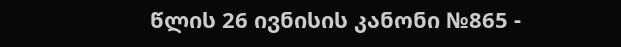წლის 26 ივნისის კანონი №865 -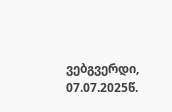ვებგვერდი, 07.07.2025წ.